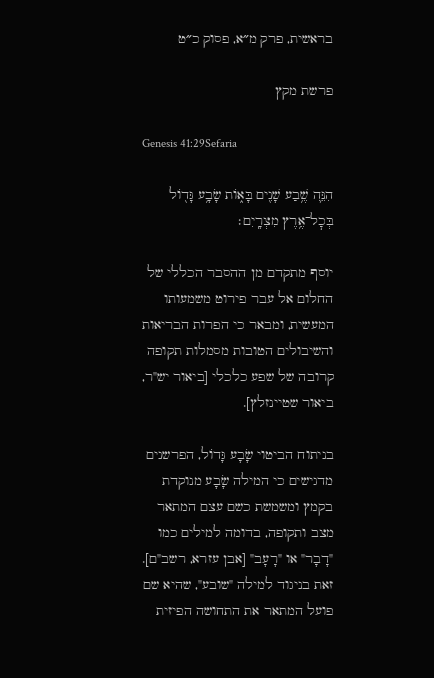בראשית, פרק מ״א, פסוק כ״ט

פרשת מקץ

Genesis 41:29Sefaria

הִנֵּ֛ה שֶׁ֥בַע שָׁנִ֖ים בָּא֑וֹת שָׂבָ֥ע גָּד֖וֹל בְּכׇל־אֶ֥רֶץ מִצְרָֽיִם׃

יוסף מתקדם מן ההסבר הכללי של החלום אל עבר פירוט משמעותו המעשית, ומבאר כי הפרות הבריאות והשיבולים הטובות מסמלות תקופה קרובה של שפע כלכלי [ביאור יש"ר, ביאור שטיינזלץ].

בניתוח הביטוי שָׂבָע גָּדוֹל, הפרשנים מדגישים כי המילה שָׂבָע מנוקדת בקמץ ומשמשת כשם עצם המתאר מצב ותקופה, בדומה למילים כמו "דָבָר" או "רָעָב" [אבן עזרא, רשב"ם]. זאת בניגוד למילה "שובע", שהיא שם פועל המתאר את התחושה הפיזית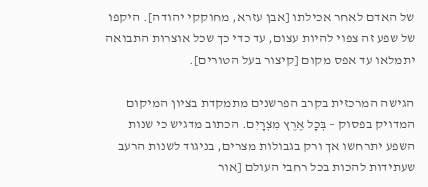של האדם לאחר אכילתו [אבן עזרא, מחוקקי יהודה]. היקפו של שפע זה צפוי להיות עצום, עד כדי כך שכל אוצרות התבואה יתמלאו עד אפס מקום [קיצור בעל הטורים].

הגישה המרכזית בקרב הפרשנים מתמקדת בציון המיקום המדויק בפסוק – בְּכָל אֶרֶץ מִצְרָיִם. הכתוב מדגיש כי שנות השפע יתרחשו אך ורק בגבולות מצרים, בניגוד לשנות הרעב שעתידות להכות בכל רחבי העולם [אור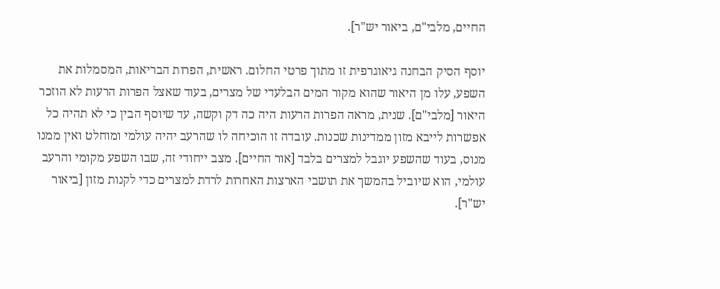החיים, מלבי"ם, ביאור יש"ר].

יוסף הסיק הבחנה גיאוגרפית זו מתוך פרטי החלום. ראשית, הפרות הבריאות, המסמלות את השפע, עלו מן היאור שהוא מקור המים הבלעדי של מצרים, בעוד שאצל הפרות הרעות לא הוזכר היאור [מלבי"ם]. שנית, מראה הפרות הרעות היה כה דק וקשה, עד שיוסף הבין כי לא תהיה כל אפשרות לייבא מזון ממדינות שכנות. עובדה זו הוכיחה לו שהרעב יהיה עולמי ומוחלט ואין ממנו מנוס, בעוד שהשפע יוגבל למצרים בלבד [אור החיים]. מצב ייחודי זה, שבו השפע מקומי והרעב עולמי, הוא שיוביל בהמשך את תושבי הארצות האחרות לרדת למצרים כדי לקנות מזון [ביאור יש"ר].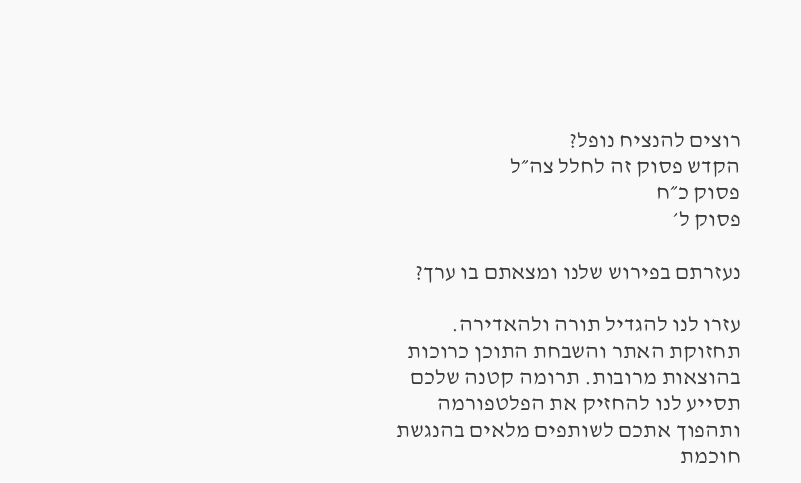רוצים להנציח נופל?
הקדש פסוק זה לחלל צה״ל
פסוק כ״ח
פסוק ל׳

נעזרתם בפירוש שלנו ומצאתם בו ערך?

עזרו לנו להגדיל תורה ולהאדירה. תחזוקת האתר והשבחת התוכן כרוכות בהוצאות מרובות. תרומה קטנה שלכם תסייע לנו להחזיק את הפלטפורמה ותהפוך אתכם לשותפים מלאים בהנגשת חוכמת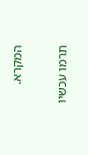המקרא.

תרמו עכשיו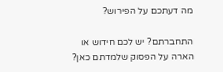מה דעתכם על הפירוש?

התחברתם? יש לכם חידוש או הארה על הפסוק שלמדתם כאן?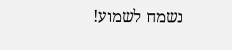נשמח לשמוע!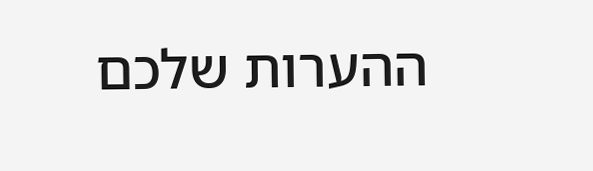ההערות שלכם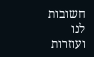חשובות לנו ועוזרות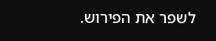לשפר את הפירוש.